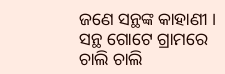ଜଣେ ସନ୍ଥଙ୍କ କାହାଣୀ । ସନ୍ଥ ଗୋଟେ ଗ୍ରାମରେ ଚାଲି ଚାଲି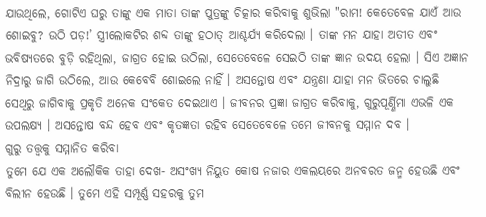ଯାଉଥିଲେ, ଗୋଟିଏ ଘରୁ ତାଙ୍କୁ ଏକ ମାତା ତାଙ୍କ ପୁତ୍ରଙ୍କୁ ଚିତ୍କାର କରିବାକୁ ଶୁଭିଲା "ରାମ! କେତେବେଳ ଯାଏଁ ଆଉ ଶୋଇବୁ? ଉଠି ପଡ଼!’ ସ୍ତ୍ରୀଲୋକଟିର ଶବ୍ଦ ତାଙ୍କୁ ହଠାତ୍ ଆଶ୍ଚର୍ଯ୍ୟ କରିଦେଲା । ତାଙ୍କ ମନ ଯାହା ଅତୀତ ଏବଂ ଭବିଷ୍ୟତରେ ବୁଡ଼ି ରହିଥିଲା, ଜାଗ୍ରତ ହୋଇ ଉଠିଲା, ସେତେବେଳେ ସେଇଠି ତାଙ୍କ ଜ୍ଞାନ ଉଦୟ ହେଲା । ସିଏ ଅଜ୍ଞାନ ନିଦ୍ରାରୁ ଜାଗି ଉଠିଲେ, ଆଉ କେବେବି ଶୋଇଲେ ନାହିଁ । ଅସନ୍ତୋଷ ଏବଂ ଯନ୍ତ୍ରଣା ଯାହା ମନ ଭିତରେ ଚାଲୁଛି ସେଥିରୁ ଜାଗିବାକୁ ପ୍ରକୃତି ଅନେକ ସଂକେତ ଦେଇଥାଏ । ଜୀବନର ପ୍ରଜ୍ଞା ଜାଗ୍ରତ କରିବାକୁ, ଗୁରୁପୂର୍ଣ୍ଣିମା ଏଭଳି ଏକ ଉପଲକ୍ଷ୍ୟ । ଅସନ୍ତୋଷ ବନ୍ଦ ହେବ ଏବଂ କୃତଜ୍ଞତା ରହିବ ସେତେବେଳେ ତମେ ଜୀବନକୁ ସମ୍ମାନ ଦବ ।
ଗୁରୁ ତତ୍ତ୍ୱକୁ ସମ୍ମାନିତ କରିବା
ତୁମେ ଯେ ଏକ ଅଲୌକିକ ତାହା ଦେଖ- ଅସଂଖ୍ୟ ନିୟୁତ କୋଷ ନଜାର ଏକଲୟରେ ଅନବରତ ଜନ୍ମ ହେଉଛି ଏବଂ ବିଲୀନ ହେଉଛି । ତୁମେ ଏହି ସମ୍ପୂର୍ଣ୍ଣ ସହରକୁ ତୁମ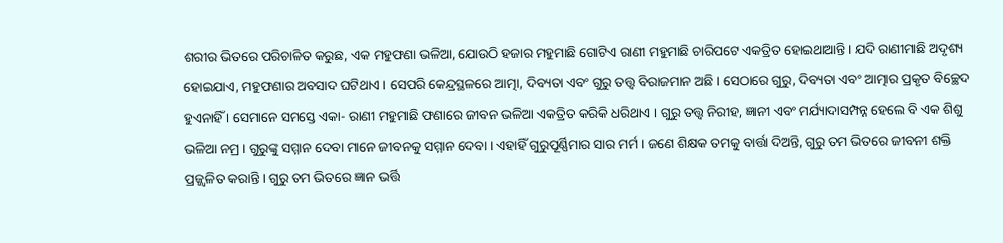ଶରୀର ଭିତରେ ପରିଚାଳିତ କରୁଛ, ଏକ ମହୁଫଣା ଭଳିଆ, ଯୋଉଠି ହଜାର ମହୁମାଛି ଗୋଟିଏ ରାଣୀ ମହୁମାଛି ଚାରିପଟେ ଏକତ୍ରିତ ହୋଇଥାଆନ୍ତି । ଯଦି ରାଣୀମାଛି ଅଦୃଶ୍ୟ ହୋଇଯାଏ, ମହୁଫଣାର ଅବସାଦ ଘଟିଥାଏ । ସେପରି କେନ୍ଦ୍ରସ୍ଥଳରେ ଆତ୍ମା, ଦିବ୍ୟତା ଏବଂ ଗୁରୁ ତତ୍ତ୍ୱ ବିରାଜମାନ ଅଛି । ସେଠାରେ ଗୁରୁ, ଦିବ୍ୟତା ଏବଂ ଆତ୍ମାର ପ୍ରକୃତ ବିଚ୍ଛେଦ ହୁଏନାହିଁ । ସେମାନେ ସମସ୍ତେ ଏକା- ରାଣୀ ମହୁମାଛି ଫଣାରେ ଜୀବନ ଭଳିଆ ଏକତ୍ରିତ କରିକି ଧରିଥାଏ । ଗୁରୁ ତତ୍ତ୍ୱ ନିରୀହ, ଜ୍ଞାନୀ ଏବଂ ମର୍ଯ୍ୟାଦାସମ୍ପନ୍ନ ହେଲେ ବି ଏକ ଶିଶୁ ଭଳିଆ ନମ୍ର । ଗୁରୁଙ୍କୁ ସମ୍ମାନ ଦେବା ମାନେ ଜୀବନକୁ ସମ୍ମାନ ଦେବା । ଏହାହିଁ ଗୁରୁପୂର୍ଣ୍ଣିମାର ସାର ମର୍ମ । ଜଣେ ଶିକ୍ଷକ ତମକୁ ବାର୍ତ୍ତା ଦିଅନ୍ତି, ଗୁରୁ ତମ ଭିତରେ ଜୀବନୀ ଶକ୍ତି ପ୍ରଜ୍ଜ୍ୱଳିତ କରାନ୍ତି । ଗୁରୁ ତମ ଭିତରେ ଜ୍ଞାନ ଭର୍ତ୍ତି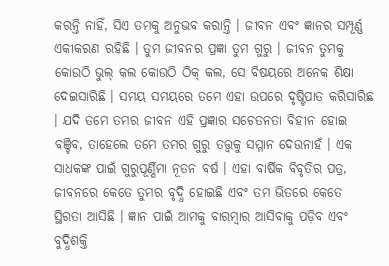କରନ୍ତି ନାହିଁ, ସିଏ ତମକୁ ଅନୁଭବ କରାନ୍ତି । ଜୀବନ ଏବଂ ଜ୍ଞାନର ସମ୍ପୂର୍ଣ୍ଣ ଏକୀକରଣ ରହିଛି । ତୁମ ଜୀବନର ପ୍ରଜ୍ଞା ତୁମ ଗୁରୁ । ଜୀବନ ତୁମକୁ କୋଉଠି ଭୁଲ୍ କଲ କୋଉଠି ଠିକ୍ କଲ, ସେ ବିଷୟରେ ଅନେକ ଶିକ୍ଷା ଦେଇସାରିଛି । ସମୟ ସମୟରେ ତମେ ଏହା ଉପରେ ଦୃଷ୍ଟିପାତ କରିସାରିଛ । ଯଦି ତମେ ତମର ଜୀବନ ଏହି ପ୍ରଜ୍ଞାର ସଚେତନତା ବିହୀନ ହୋଇ ବଞ୍ଚିବ, ତାହେଲେ ତମେ ତମର ଗୁରୁ ତତ୍ତ୍ୱକୁ ସମ୍ମାନ ଦେଉନାହଁ । ଏକ ସାଧକଙ୍କ ପାଇଁ ଗୁରୁପୂର୍ଣ୍ଣିମା ନୂତନ ବର୍ଷ । ଏହା ବାର୍ଷିକ ବିବୃତିର ପତ୍ର, ଜୀବନରେ କେତେ ତୁମର ବୃଦ୍ଧି ହୋଇଛି ଏବଂ ତମ ଭିତରେ କେତେ ସ୍ଥିରତା ଆସିଛି । ଜ୍ଞାନ ପାଇଁ ଆମକୁ ବାରମ୍ବାର ଆସିବାକୁ ପଡ଼ିବ ଏବଂ ବୁଦ୍ଧିଶକ୍ତି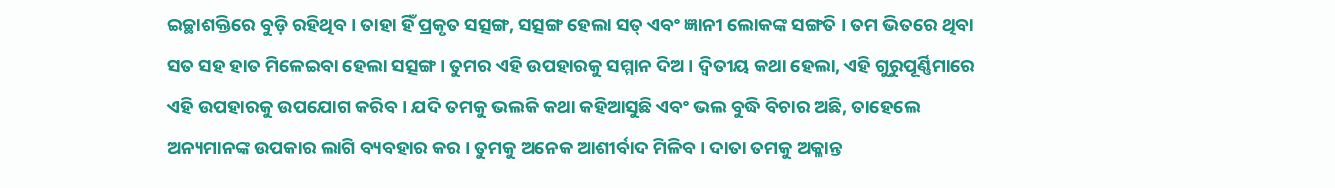ଇଚ୍ଛାଶକ୍ତିରେ ବୁଡ଼ି ରହିଥିବ । ତାହା ହିଁ ପ୍ରକୃତ ସତ୍ସଙ୍ଗ, ସତ୍ସଙ୍ଗ ହେଲା ସତ୍ ଏବଂ ଜ୍ଞାନୀ ଲୋକଙ୍କ ସଙ୍ଗତି । ତମ ଭିତରେ ଥିବା ସତ ସହ ହାତ ମିଳେଇବା ହେଲା ସତ୍ସଙ୍ଗ । ତୁମର ଏହି ଉପହାରକୁ ସମ୍ମାନ ଦିଅ । ଦ୍ୱିତୀୟ କଥା ହେଲା, ଏହି ଗୁରୁପୂର୍ଣ୍ଣିମାରେ ଏହି ଉପହାରକୁ ଉପଯୋଗ କରିବ । ଯଦି ତମକୁ ଭଲକି କଥା କହିଆସୁଛି ଏବଂ ଭଲ ବୁଦ୍ଧି ବିଚାର ଅଛି, ତାହେଲେ ଅନ୍ୟମାନଙ୍କ ଉପକାର ଲାଗି ବ୍ୟବହାର କର । ତୁମକୁ ଅନେକ ଆଶୀର୍ବାଦ ମିଳିବ । ଦାତା ତମକୁ ଅକ୍ଳାନ୍ତ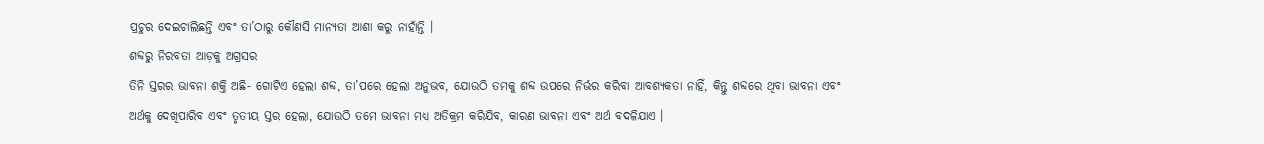ପ୍ରଚୁର ଦେଇଚାଲିଛନ୍ତି ଏବଂ ତା’ଠାରୁ କୌଣସି ମାନ୍ୟତା ଆଶା କରୁ ନାହାଁନ୍ତି ।
ଶବ୍ଦରୁ ନିରବତା ଆଡ଼କୁ ଅଗ୍ରସର
ତିନି ସ୍ତରର ଭାବନା ଶକ୍ତି ଅଛି- ଗୋଟିଏ ହେଲା ଶବ୍ଦ, ତା’ପରେ ହେଲା ଅନୁଭବ, ଯୋଉଠି ତମକୁ ଶବ୍ଦ ଉପରେ ନିର୍ଭର କରିବା ଆବଶ୍ୟକତା ନାହିଁ, କିନ୍ତୁ ଶବ୍ଦରେ ଥିବା ଭାବନା ଏବଂ ଅର୍ଥକୁ ଦେଖିପାରିବ ଏବଂ ତୃତୀୟ ସ୍ତର ହେଲା, ଯୋଉଠି ତମେ ଭାବନା ମଧ୍ୟ ଅତିକ୍ରମ କରିଯିବ, କାରଣ ଭାବନା ଏବଂ ଅର୍ଥ ବଦଳିଯାଏ ।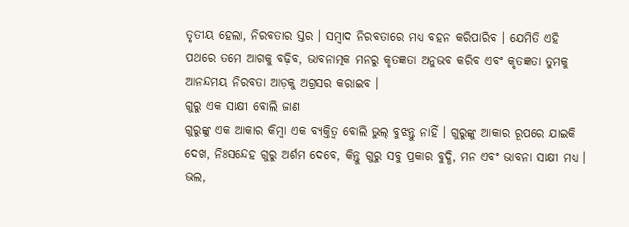ତୃତୀୟ ହେଲା, ନିରବତାର ସ୍ତର । ସମ୍ବାଦ ନିରବତାରେ ମଧ୍ୟ ବହନ କରିପାରିବ । ଯେମିତି ଏହି ପଥରେ ତମେ ଆଗକୁ ବଢ଼ିବ, ଭାବନାତ୍ମକ ମନରୁ କୃତଜ୍ଞତା ଅନୁଭବ କରିବ ଏବଂ କୃତଜ୍ଞତା ତୁମକୁ ଆନନ୍ଦମୟ ନିରବତା ଆଡ଼କୁ ଅଗ୍ରସର କରାଇବ ।
ଗୁରୁ ଏକ ସାକ୍ଷୀ ବୋଲି ଜାଣ
ଗୁରୁଙ୍କୁ ଏକ ଆକାର କିମ୍ବା ଏକ ବ୍ୟକ୍ତିତ୍ୱ ବୋଲି ଭୁଲ୍ ବୁଝନ୍ତୁ ନାହିଁ । ଗୁରୁଙ୍କୁ ଆକାର ରୂପରେ ଯାଇକି ଦେଖ, ନିଃସନ୍ଦେହ ଗୁରୁ ଅର୍ଶମ ଦେବେ, କିନ୍ତୁ ଗୁରୁ ସବୁ ପ୍ରକାର ବୁଦ୍ଧି, ମନ ଏବଂ ଭାବନା ସାକ୍ଷୀ ମଧ୍ୟ । ଭଲ,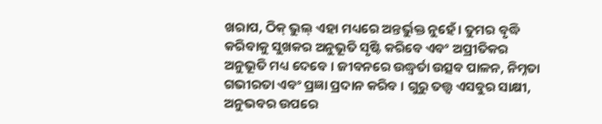ଖରାପ, ଠିକ୍ ଭୁଲ୍ ଏହା ମଧ୍ୟରେ ଅନ୍ତର୍ଭୁକ୍ତ ନୁହେଁ । ତୁମର ବୃଦ୍ଧି କରିବାକୁ ସୁଖକର ଅନୁଭୂତି ସୃଷ୍ଟି କରିବେ ଏବଂ ଅପ୍ରୀତିକର ଅନୁଭୂତି ମଧ୍ୟ ଦେବେ । ଜୀବନରେ ଉଦ୍ଧ୍ୱର୍ତା ଉତ୍ସବ ପାଳନ, ନିମ୍ନତା ଗଭୀରତା ଏବଂ ପ୍ରଜ୍ଞା ପ୍ରଦାନ କରିବ । ଗୁରୁ ତତ୍ତ୍ୱ ଏସବୁର ସାକ୍ଷୀ, ଅନୁଭବର ଉପରେ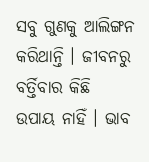ସବୁ ଗୁଣକୁ ଆଲିଙ୍ଗନ କରିଥାନ୍ତି । ଜୀବନରୁ ବର୍ତ୍ତିବାର କିଛି ଉପାୟ ନାହିଁ । ଭାବ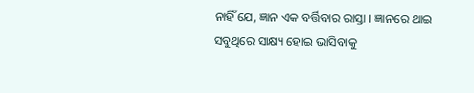ନାହିଁ ଯେ, ଜ୍ଞାନ ଏକ ବର୍ତ୍ତିବାର ରାସ୍ତା । ଜ୍ଞାନରେ ଥାଇ ସବୁଥିରେ ସାକ୍ଷ୍ୟ ହୋଇ ଭାସିବାକୁ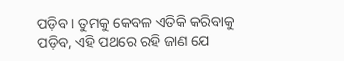ପଡ଼ିବ । ତୁମକୁ କେବଳ ଏତିକି କରିବାକୁ ପଡ଼ିବ, ଏହି ପଥରେ ରହି ଜାଣ ଯେ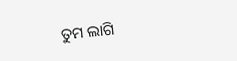ତୁମ ଲାଗି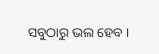ସବୁଠାରୁ ଭଲ ହେବ ।